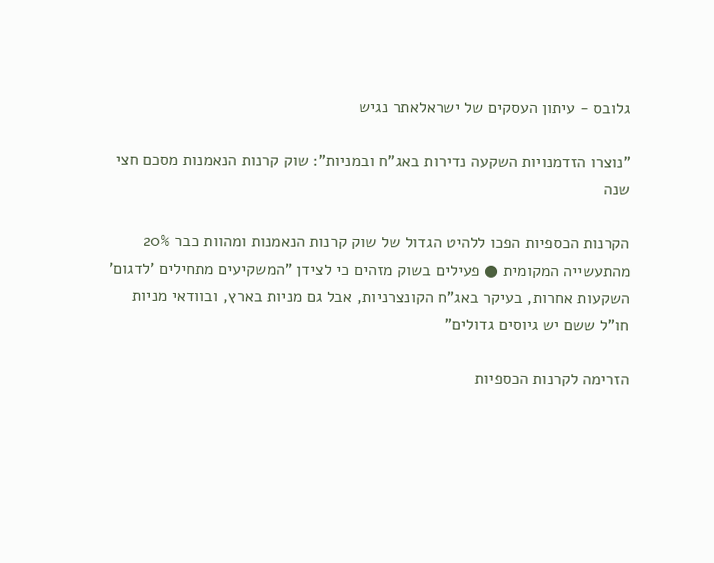גלובס - עיתון העסקים של ישראלאתר נגיש

"נוצרו הזדמנויות השקעה נדירות באג"ח ובמניות": שוק קרנות הנאמנות מסכם חצי שנה

הקרנות הכספיות הפכו ללהיט הגדול של שוק קרנות הנאמנות ומהוות כבר 20% מהתעשייה המקומית ● פעילים בשוק מזהים כי לצידן "המשקיעים מתחילים 'לדגום' השקעות אחרות, בעיקר באג"ח הקונצרניות, אבל גם מניות בארץ, ובוודאי מניות חו"ל ששם יש גיוסים גדולים"

הזרימה לקרנות הכספיות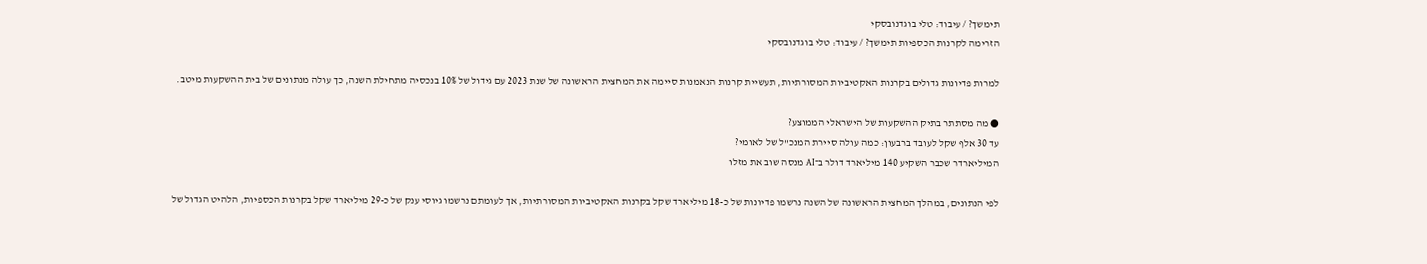תימשך? / עיבוד: טלי בוגדנובסקי
הזרימה לקרנות הכספיות תימשך? / עיבוד: טלי בוגדנובסקי

למרות פדיונות גדולים בקרנות האקטיביות המסורתיות, תעשיית קרנות הנאמנות סיימה את המחצית הראשונה של שנת 2023 עם גידול של 10% בנכסיה מתחילת השנה, כך עולה מנתונים של בית ההשקעות מיטב.

● מה מסתתר בתיק ההשקעות של הישראלי הממוצע?
עד 30 אלף שקל לעובד ברבעון: כמה עולה סיירת המנכ"ל של לאומי?
המיליארדר שכבר השקיע 140 מיליארד דולר ב־AI מנסה שוב את מזלו

לפי הנתונים, במהלך המחצית הראשונה של השנה נרשמו פדיונות של כ-18 מיליארד שקל בקרנות האקטיביות המסורתיות, אך לעומתם נרשמו גיוסי ענק של כ-29 מיליארד שקל בקרנות הכספיות, הלהיט הגדול של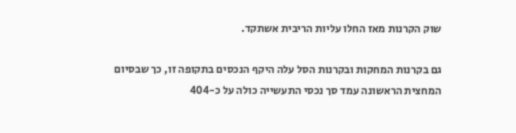שוק הקרנות מאז החלו עליות הריבית אשתקד.

גם בקרנות המחקות ובקרנות הסל עלה היקף הנכסים בתקופה זו, כך שבסיום המחצית הראשונה עמד סך נכסי התעשייה כולה על כ-404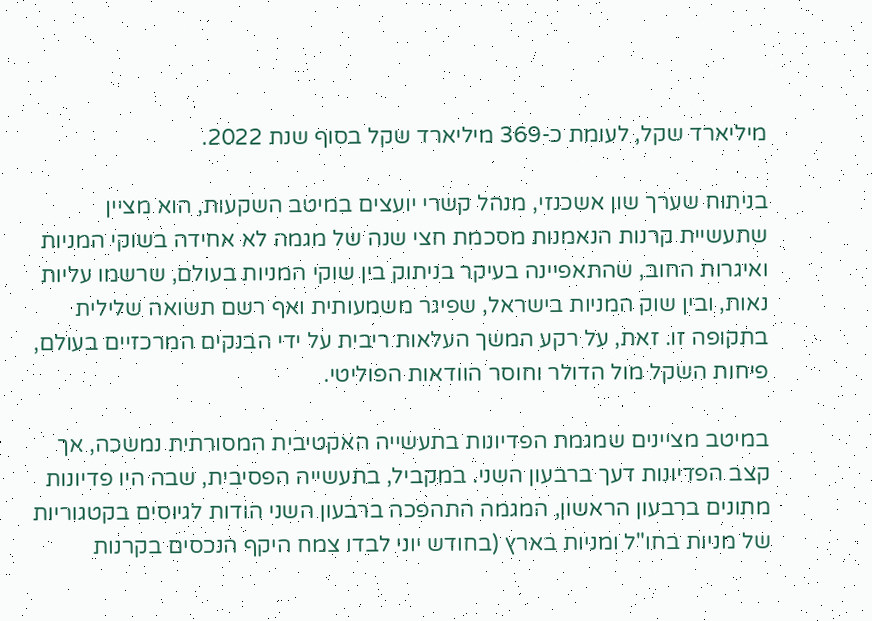מיליארד שקל, לעומת כ-369 מיליארד שקל בסוף שנת 2022.

בניתוח שערך שון אשכנזי, מנהל קשרי יועצים במיטב השקעות, הוא מציין שתעשיית קרנות הנאמנות מסכמת חצי שנה של מגמה לא אחידה בשוקי המניות ואיגרות החוב, שהתאפיינה בעיקר בניתוק בין שוקי המניות בעולם, שרשמו עליות נאות, ובין שוק המניות בישראל, שפיגר משמעותית ואף רשם תשואה שלילית בתקופה זו. זאת, על רקע המשך העלאות ריבית על ידי הבנקים המרכזיים בעולם, פיחות השקל מול הדולר וחוסר הוודאות הפוליטי.

במיטב מציינים שמגמת הפדיונות בתעשייה האקטיבית המסורתית נמשכה, אך קצב הפדיונות דעך ברבעון השני. במקביל, בתעשייה הפסיבית, שבה היו פדיונות מתונים ברבעון הראשון, המגמה התהפכה ברבעון השני הודות לגיוסים בקטגוריות של מניות בחו"ל ומניות בארץ (בחודש יוני לבדו צמח היקף הנכסים בקרנות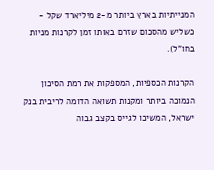המנייתיות בארץ ביותר מ-2 מיליארד שקל - כשליש מהסכום שזרם באותו זמן לקרנות מניות בחו"ל).

הקרנות הכספיות, המספקות את רמת הסיכון הנמוכה ביותר ומקנות תשואה הדומה לריבית בנק ישראל, המשיכו לגייס בקצב גבוה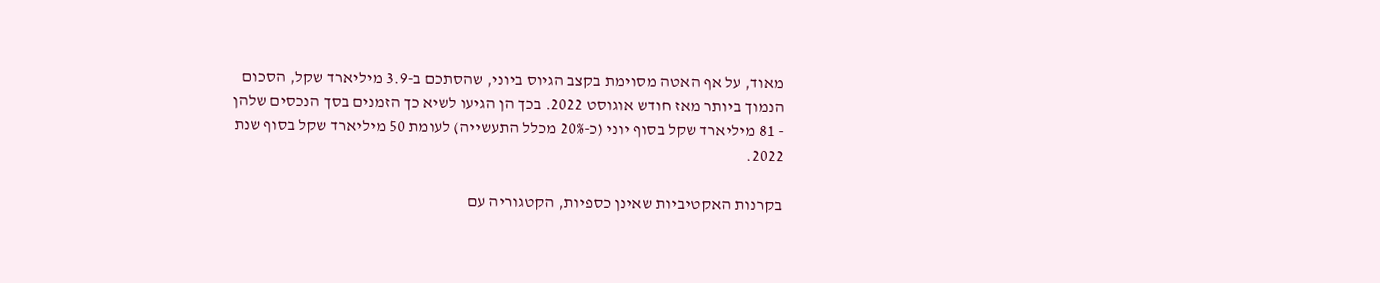מאוד, על אף האטה מסוימת בקצב הגיוס ביוני, שהסתכם ב-3.9 מיליארד שקל, הסכום הנמוך ביותר מאז חודש אוגוסט 2022. בכך הן הגיעו לשיא כך הזמנים בסך הנכסים שלהן - 81 מיליארד שקל בסוף יוני (כ-20% מכלל התעשייה) לעומת 50 מיליארד שקל בסוף שנת 2022.

בקרנות האקטיביות שאינן כספיות, הקטגוריה עם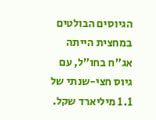הגיוסים הבולטים במחצית הייתה אג"ח בחו"ל, עם גיוס חצי-שנתי של 1.1 מיליארד שקל.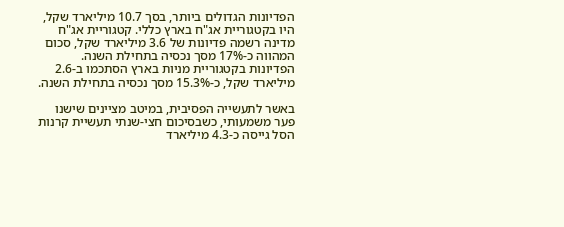הפדיונות הגדולים ביותר, בסך 10.7 מיליארד שקל, היו בקטגוריית אג"ח בארץ כללי. קטגוריית אג"ח מדינה רשמה פדיונות של 3.6 מיליארד שקל, סכום המהווה כ-17% מסך נכסיה בתחילת השנה. הפדיונות בקטגוריית מניות בארץ הסתכמו ב-2.6 מיליארד שקל, כ-15.3% מסך נכסיה בתחילת השנה.

באשר לתעשייה הפסיבית, במיטב מציינים שישנו פער משמעותי, כשבסיכום חצי-שנתי תעשיית קרנות הסל גייסה כ-4.3 מיליארד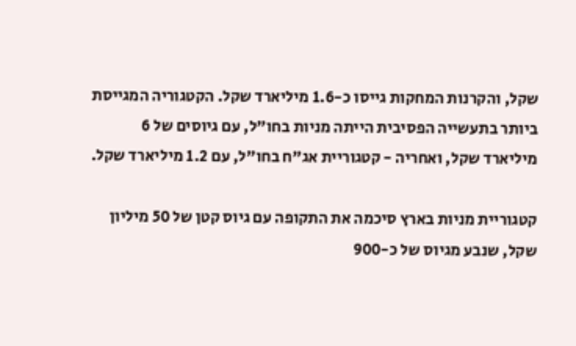שקל, והקרנות המחקות גייסו כ-1.6 מיליארד שקל. הקטגוריה המגייסת ביותר בתעשייה הפסיבית הייתה מניות בחו"ל, עם גיוסים של 6 מיליארד שקל, ואחריה - קטגוריית אג"ח בחו"ל, עם 1.2 מיליארד שקל.

קטגוריית מניות בארץ סיכמה את התקופה עם גיוס קטן של 50 מיליון שקל, שנבע מגיוס של כ-900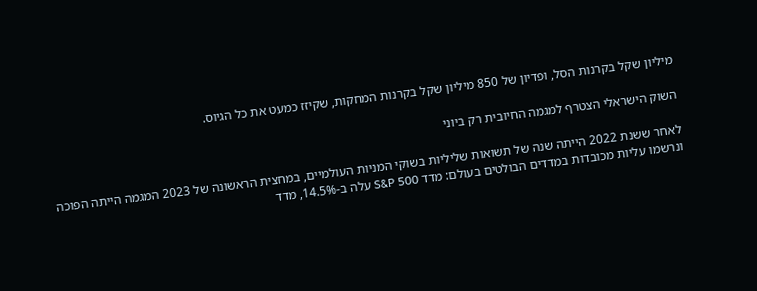מיליון שקל בקרנות הסל, ופדיון של 850 מיליון שקל בקרנות המחקות, שקיזז כמעט את כל הגיוס.

השוק הישראלי הצטרף למגמה החיובית רק ביוני

לאחר ששנת 2022 הייתה שנה של תשואות שליליות בשוקי המניות העולמיים, במחצית הראשונה של 2023 המגמה הייתה הפוכה ונרשמו עליות מכובדות במדדים הבולטים בעולם: מדד S&P 500 עלה ב-14.5%, מדד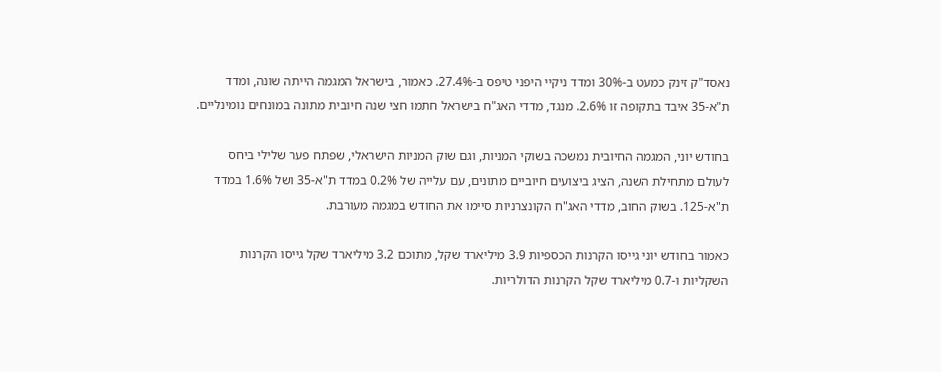נאסד"ק זינק כמעט ב-30% ומדד ניקיי היפני טיפס ב-27.4%. כאמור, בישראל המגמה הייתה שונה, ומדד ת"א-35 איבד בתקופה זו 2.6%. מנגד, מדדי האג"ח בישראל חתמו חצי שנה חיובית מתונה במונחים נומינליים.

בחודש יוני, המגמה החיובית נמשכה בשוקי המניות, וגם שוק המניות הישראלי, שפתח פער שלילי ביחס לעולם מתחילת השנה, הציג ביצועים חיוביים מתונים, עם עלייה של 0.2% במדד ת"א-35 ושל 1.6% במדד ת"א-125. בשוק החוב, מדדי האג"ח הקונצרניות סיימו את החודש במגמה מעורבת.

כאמור בחודש יוני גייסו הקרנות הכספיות 3.9 מיליארד שקל, מתוכם 3.2 מיליארד שקל גייסו הקרנות השקליות ו-0.7 מיליארד שקל הקרנות הדולריות.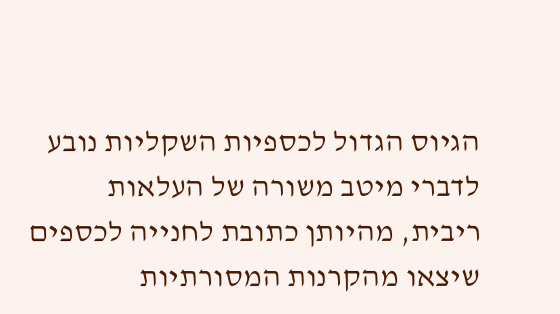הגיוס הגדול לכספיות השקליות נובע לדברי מיטב משורה של העלאות ריבית, מהיותן כתובת לחנייה לכספים שיצאו מהקרנות המסורתיות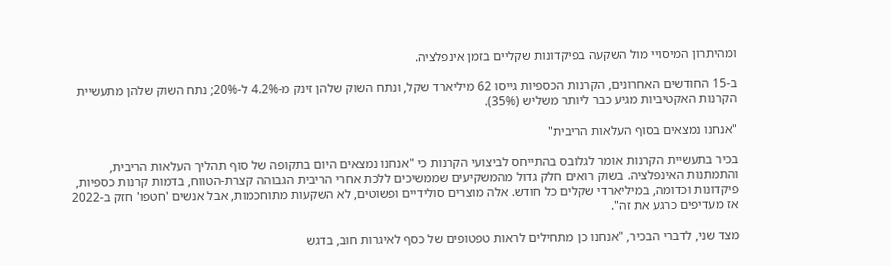ומהיתרון המיסויי מול השקעה בפיקדונות שקליים בזמן אינפלציה.

ב-15 החודשים האחרונים, הקרנות הכספיות גייסו 62 מיליארד שקל, ונתח השוק שלהן זינק מ-4.2% ל-20%; נתח השוק שלהן מתעשיית הקרנות האקטיביות מגיע כבר ליותר משליש (35%).

"אנחנו נמצאים בסוף העלאות הריבית"

בכיר בתעשיית הקרנות אומר לגלובס בהתייחס לביצועי הקרנות כי "אנחנו נמצאים היום בתקופה של סוף תהליך העלאות הריבית, והתמתנות האינפלציה. בשוק רואים חלק גדול מהמשקיעים שממשיכים ללכת אחרי הריבית הגבוהה קצרת-הטווח, בדמות קרנות כספיות, פיקדונות וכדומה, במיליארדי שקלים כל חודש. אלה מוצרים סולידיים ופשוטים, לא השקעות מתוחכמות, אבל אנשים 'חטפו' חזק ב-2022 אז מעדיפים כרגע את זה".

מצד שני, לדברי הבכיר, "אנחנו כן מתחילים לראות טפטופים של כסף לאיגרות חוב, בדגש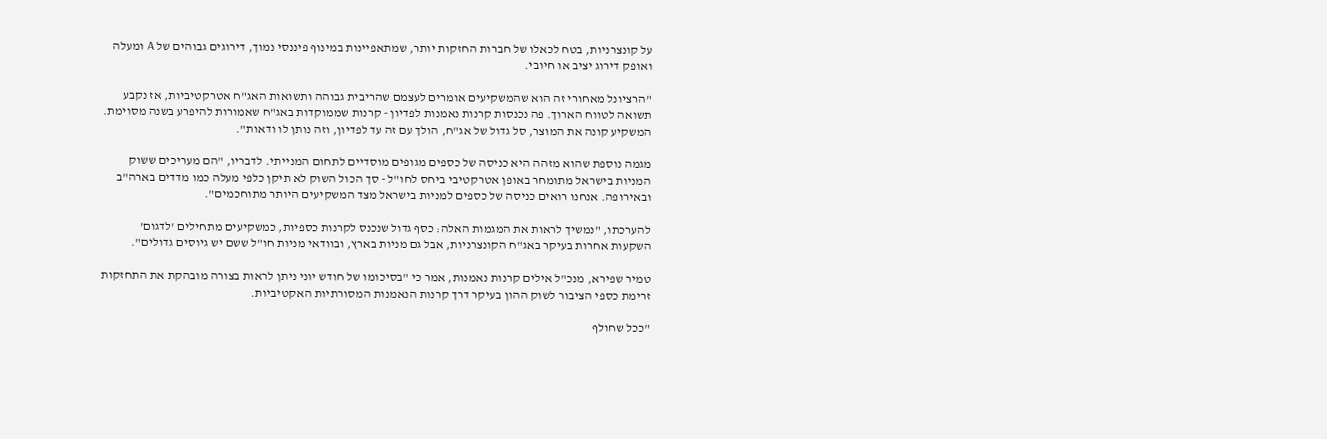על קונצרניות, בטח לכאלו של חברות החזקות יותר, שמתאפיינות במינוף פיננסי נמוך, דירוגים גבוהים של A ומעלה ואופק דירוג יציב או חיובי.

"הרציונל מאחורי זה הוא שהמשקיעים אומרים לעצמם שהריבית גבוהה ותשואות האג"ח אטרקטיביות, אז נקבע תשואה לטווח הארוך. פה נכנסות קרנות נאמנות לפדיון - קרנות שממוקדות באג"ח שאמורות להיפרע בשנה מסוימת. המשקיע קונה את המוצר, סל גדול של אג"ח, הולך עם זה עד לפדיון, וזה נותן לו ודאות".

מגמה נוספת שהוא מזהה היא כניסה של כספים מגופים מוסדיים לתחום המנייתי. לדבריו, "הם מעריכים ששוק המניות בישראל מתומחר באופן אטרקטיבי ביחס לחו"ל - סך הכול השוק לא תיקן כלפי מעלה כמו מדדים בארה"ב ובאירופה. אנחנו רואים כניסה של כספים למניות בישראל מצד המשקיעים היותר מתוחכמים".

להערכתו, "נמשיך לראות את המגמות האלה: כסף גדול שנכנס לקרנות כספיות, כמשקיעים מתחילים 'לדגום' השקעות אחרות בעיקר באג"ח הקונצרניות, אבל גם מניות בארץ, ובוודאי מניות חו"ל ששם יש גיוסים גדולים".

טמיר שפירא, מנכ"ל אילים קרנות נאמנות, אמר כי "בסיכומו של חודש יוני ניתן לראות בצורה מובהקת את התחזקות זרימת כספי הציבור לשוק ההון בעיקר דרך קרנות הנאמנות המסורתיות האקטיביות.

"ככל שחולף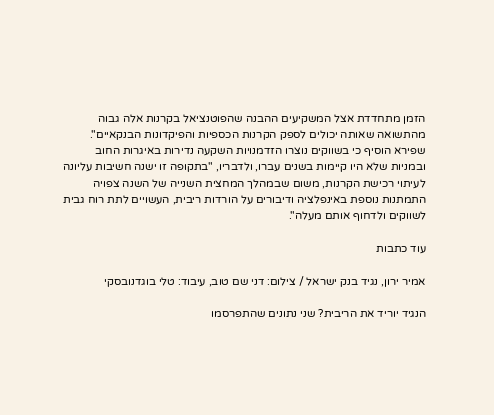הזמן מתחדדת אצל המשקיעים ההבנה שהפוטנציאל בקרנות אלה גבוה מהתשואה שאותה יכולים לספק הקרנות הכספיות והפיקדונות הבנקאיים". שפירא הוסיף כי בשווקים נוצרו הזדמנויות השקעה נדירות באיגרות החוב ובמניות שלא היו קיימות בשנים עברו, ולדבריו, "בתקופה זו ישנה חשיבות עליונה לעיתוי רכישת הקרנות, משום שבמהלך המחצית השנייה של השנה צפויה התמתנות נוספת באינפלציה ודיבורים על הורדות ריבית, העשויים לתת רוח גבית לשווקים ולדחוף אותם מעלה".

עוד כתבות

אמיר ירון, נגיד בנק ישראל / צילום: דני שם טוב, עיבוד: טלי בוגדנובסקי

הנגיד יוריד את הריבית? שני נתונים שהתפרסמו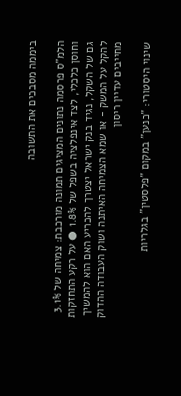ביממה מסבכים את התשובה

הלמ"ס פרסמה נתונים המציגים תמונה מורכבת: צמיחה של 3.1% וחוסן כלכלי, לצד אינפלציה בשפל של 1.8% ● על רקע התחזקות גם של השקל, נגיד בנק ישראל יצטרך להכריע האם הוא להמשיך להקל על המשק - או שמא הצמיחה האיתנה ושוק העבודה ההדוק מחייבים עדיין ריסון

שינוי היסטורי: "כנען" במקום "פלסטין" בגלריות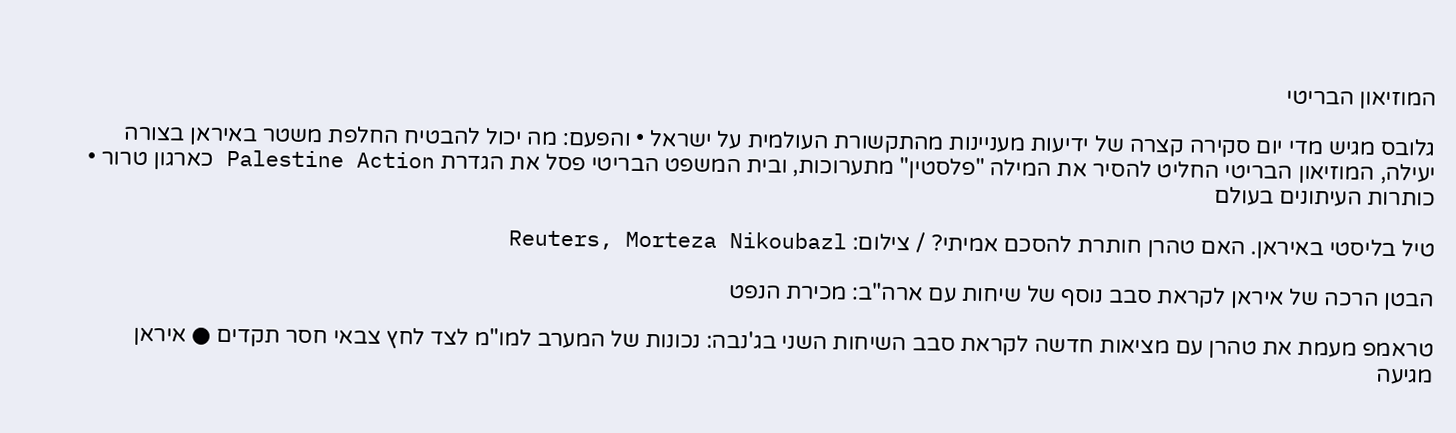המוזיאון הבריטי

גלובס מגיש מדי יום סקירה קצרה של ידיעות מעניינות מהתקשורת העולמית על ישראל • והפעם: מה יכול להבטיח החלפת משטר באיראן בצורה יעילה, המוזיאון הבריטי החליט להסיר את המילה "פלסטין" מתערוכות, ובית המשפט הבריטי פסל את הגדרת Palestine Action כארגון טרור • כותרות העיתונים בעולם

טיל בליסטי באיראן. האם טהרן חותרת להסכם אמיתי? / צילום: Reuters, Morteza Nikoubazl

הבטן הרכה של איראן לקראת סבב נוסף של שיחות עם ארה"ב: מכירת הנפט

טראמפ מעמת את טהרן עם מציאות חדשה לקראת סבב השיחות השני בג'נבה: נכונות של המערב למו"מ לצד לחץ צבאי חסר תקדים ● איראן מגיעה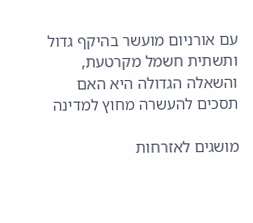עם אורניום מועשר בהיקף גדול ותשתית חשמל מקרטעת, והשאלה הגדולה היא האם תסכים להעשרה מחוץ למדינה

מושגים לאזרחות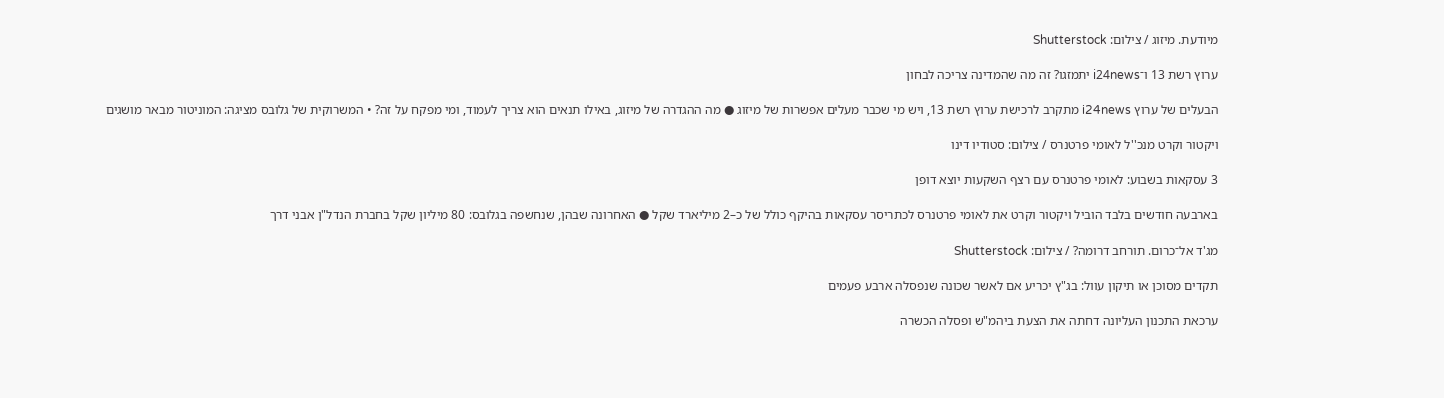מיודעת. מיזוג / צילום: Shutterstock

ערוץ רשת 13 ו־i24news יתמזגו? זה מה שהמדינה צריכה לבחון

הבעלים של ערוץ i24news מתקרב לרכישת ערוץ רשת 13, ויש מי שכבר מעלים אפשרות של מיזוג ● מה ההגדרה של מיזוג, באילו תנאים הוא צריך לעמוד, ומי מפקח על זה? • המשרוקית של גלובס מציגה: המוניטור מבאר מושגים

ויקטור וקרט מנכ''ל לאומי פרטנרס / צילום: סטודיו דינו

3 עסקאות בשבוע: לאומי פרטנרס עם רצף השקעות יוצא דופן

בארבעה חודשים בלבד הוביל ויקטור וקרט את לאומי פרטנרס לכתריסר עסקאות בהיקף כולל של כ–2 מיליארד שקל ● האחרונה שבהן, שנחשפה בגלובס: 80 מיליון שקל בחברת הנדל"ן אבני דרך

מג'ד אל־כרום. תורחב דרומה? / צילום: Shutterstock

תקדים מסוכן או תיקון עוול: בג"ץ יכריע אם לאשר שכונה שנפסלה ארבע פעמים

ערכאת התכנון העליונה דחתה את הצעת ביהמ"ש ופסלה הכשרה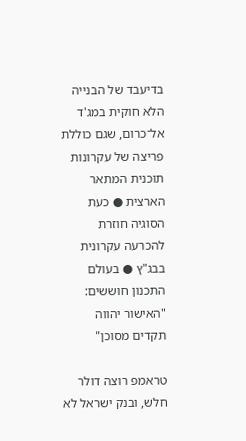בדיעבד של הבנייה הלא חוקית במג'ד אל־כרום, שגם כוללת פריצה של עקרונות תוכנית המתאר הארצית ● כעת הסוגיה חוזרת להכרעה עקרונית בבג"ץ ● בעולם התכנון חוששים: "האישור יהווה תקדים מסוכן"

טראמפ רוצה דולר חלש, ובנק ישראל לא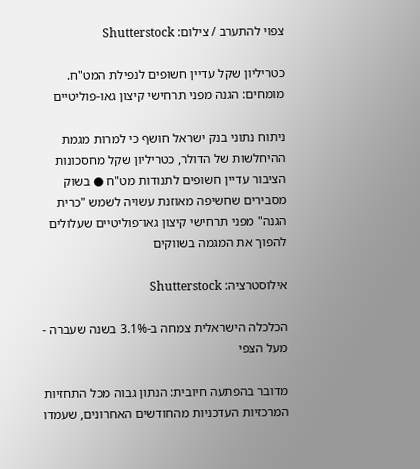צפוי להתערב / צילום: Shutterstock

כטריליון שקל עדיין חשופים לנפילת המט"ח. מומחים: הגנה מפני תרחישי קיצון גאו-פוליטיים

ניתוח נתוני בנק ישראל חושף כי למרות מגמת ההיחלשות של הדולר, כטריליון שקל מחסכונות הציבור עדיין חשופים לתנודות מט"ח ● בשוק מסבירים שחשיפה מאוזנת עשויה לשמש "כרית הגנה" מפני תרחישי קיצון גאו־פוליטיים שעלולים להפוך את המגמה בשווקים

אילוסטרציה: Shutterstock

הכלכלה הישראלית צמחה ב-3.1% בשנה שעברה - מעל הצפי

מדובר בהפתעה חיובית: הנתון גבוה מכל התחזיות המרכזיות העדכניות מהחודשים האחרונים, שעמדו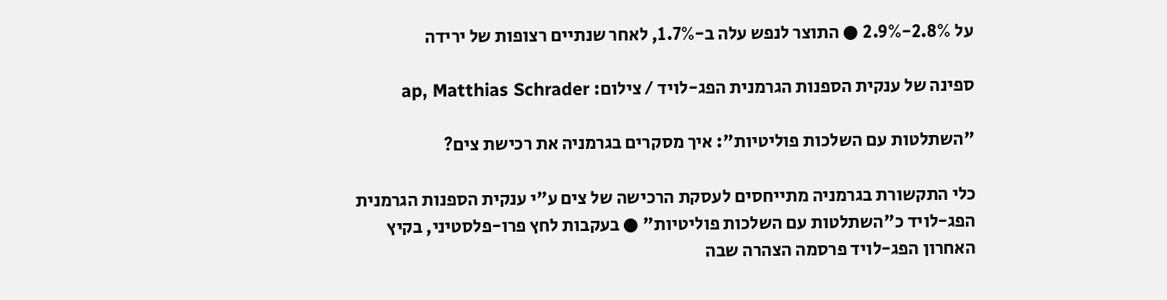על 2.8%-2.9% ● התוצר לנפש עלה ב-1.7%, לאחר שנתיים רצופות של ירידה

ספינה של ענקית הספנות הגרמנית הפג-לויד / צילום: ap, Matthias Schrader

"השתלטות עם השלכות פוליטיות": איך מסקרים בגרמניה את רכישת צים?

כלי התקשורת בגרמניה מתייחסים לעסקת הרכישה של צים ע"י ענקית הספנות הגרמנית הפג-לויד כ"השתלטות עם השלכות פוליטיות" ● בעקבות לחץ פרו-פלסטיני, בקיץ האחרון הפג-לויד פרסמה הצהרה שבה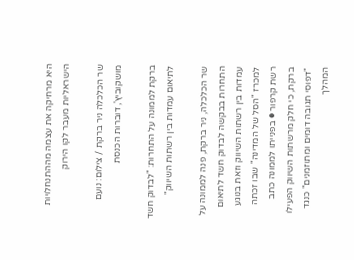היא מרחיקה את עצמה מההתנחלויות הישראליות מעבר לקו הירוק

שר הכלכלה ניר ברקת / צילום: נועם מושקוביץ', דוברות הכנסת

ברקת לממונה על התחרות: "לבדוק חשד לתיאום עמדות בין רשתות השיווק"

שר הכלכלה, ניר ברקת, פנה לממונה על התחרות בבקשה לבדוק חשד לתיאום עמדות בין רשתות השיווק וזאת בנוגע למכרז "הסל של המדינה" שבו זכתה רשת קרפור ● בפנייתו לממונה כתב ברקת, כי חלק מרשתות השיווק הפעילו "דפוסי תגובה דומים ומתוזמנים" כנגד המהלך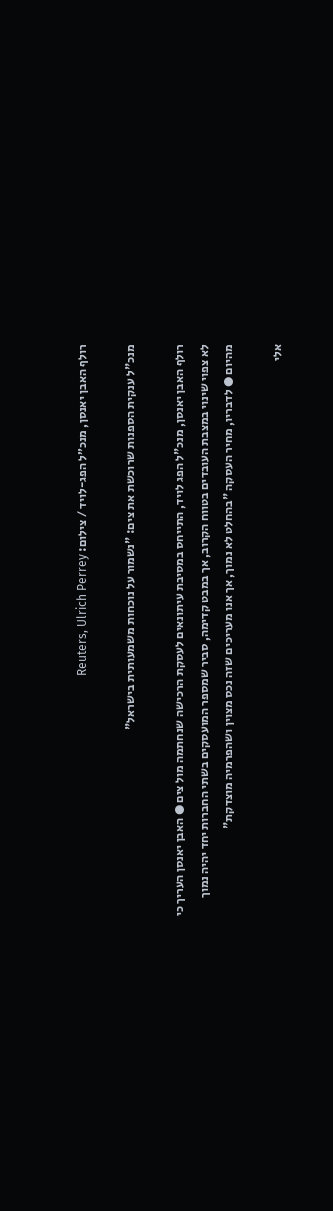רולף האבן יאנסן, מנכ״ל הפג-לויד / צילום: Reuters, Ulrich Perrey

מנכ"ל ענקית הספנות שרוכשת את צים: "נשמור על נוכחות משמעותית בישראל"

רולף האבן יאנסן, מנכ"ל הפג לויד, התייחס במסיבת עיתונאים לעסקת הרכישה שנחתמה מול צים ● האבן יאנסן העריך כי לא צפוי שינוי במצבת העובדים בטווח הקרוב, אך במבט קדימה, סביר שמספר המועסקים בשתי החברות יחד יהיה נמוך מהיום ● לדבריו, מחיר העסקה "בהחלט לא נמוך, אך אנו מעריכים שזה נכס מצוין ושהפרמיה מוצדקת"

אלי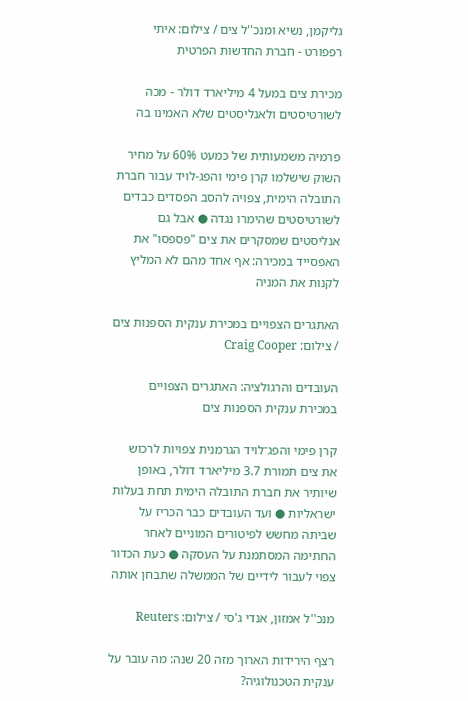גליקמן, נשיא ומנכ''ל צים / צילום: איתי רפפורט - חברת החדשות הפרטית

מכירת צים במעל 4 מיליארד דולר - מכה לשורטיסטים ולאנליסטים שלא האמינו בה

פרמיה משמעותית של כמעט 60% על מחיר השוק שישלמו קרן פימי והפג-לויד עבור חברת התובלה הימית, צפויה להסב הפסדים כבדים לשורטיסטים שהימרו נגדה ● אבל גם אנליסטים שמסקרים את צים "פספסו" את האפסייד במכירה: אף אחד מהם לא המליץ לקנות את המניה

האתגרים הצפויים במכירת ענקית הספנות צים / צילום: Craig Cooper

העובדים והרגולציה: האתגרים הצפויים במכירת ענקית הספנות צים

קרן פימי והפג־לויד הגרמנית צפויות לרכוש את צים תמורת 3.7 מיליארד דולר, באופן שיותיר את חברת התובלה הימית תחת בעלות ישראליות ● ועד העובדים כבר הכריז על שביתה מחשש לפיטורים המוניים לאחר החתימה המסתמנת על העסקה ● כעת הכדור צפוי לעבור לידיים של הממשלה שתבחן אותה

מנכ''ל אמזון, אנדי ג'סי / צילום: Reuters

רצף הירידות הארוך מזה 20 שנה: מה עובר על ענקית הטכנולוגיה?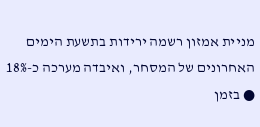מניית אמזון רשמה ירידות בתשעת הימים האחרונים של המסחר, ואיבדה מערכה כ-18% ● בזמן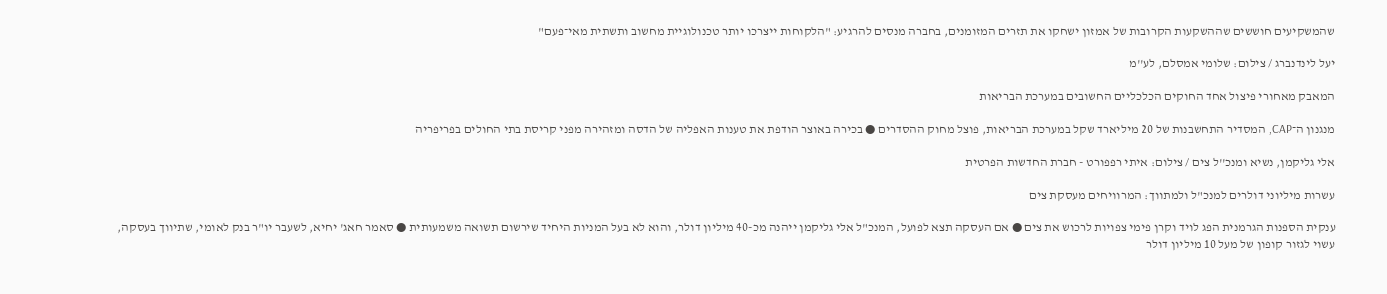שהמשקיעים חוששים שההשקעות הקרובות של אמזון ישחקו את תזרים המזומנים, בחברה מנסים להרגיע: "הלקוחות ייצרכו יותר טכנולוגיית מחשוב ותשתית מאי־פעם"

יעל לינדנברג / צילום: שלומי אמסלם, לע''מ

המאבק מאחורי פיצול אחד החוקים הכלכליים החשובים במערכת הבריאות

מנגנון ה־CAP, המסדיר התחשבנות של 20 מיליארד שקל במערכת הבריאות, פוצל מחוק ההסדרים ● בכירה באוצר הודפת את טענות האפליה של הדסה ומזהירה מפני קריסת בתי החולים בפריפריה

אלי גליקמן, נשיא ומנכ''ל צים / צילום: איתי רפפורט - חברת החדשות הפרטית

עשרות מיליוני דולרים למנכ"ל ולמתווך: המרוויחים מעסקת צים

ענקית הספנות הגרמנית הפג לויד וקרן פימי צפויות לרכוש את צים ● אם העסקה תצא לפועל, המנכ"ל אלי גליקמן ייהנה מכ-40 מיליון דולר, והוא לא בעל המניות היחיד שירשום תשואה משמעותית ● סאמר חאג' יחיא, לשעבר יו"ר בנק לאומי, שתיווך בעסקה, עשוי לגזור קופון של מעל 10 מיליון דולר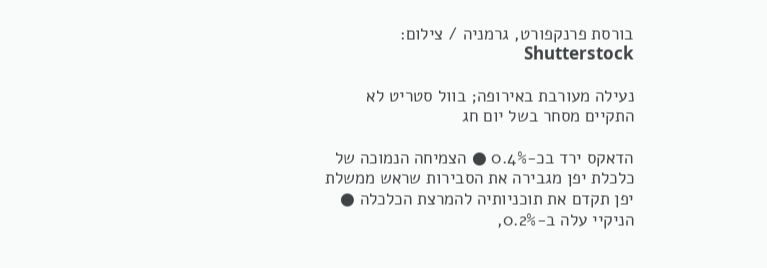בורסת פרנקפורט, גרמניה / צילום: Shutterstock

נעילה מעורבת באירופה; בוול סטריט לא התקיים מסחר בשל יום חג

הדאקס ירד בכ-0.4% ● הצמיחה הנמוכה של כלכלת יפן מגבירה את הסבירות שראש ממשלת יפן תקדם את תוכניותיה להמרצת הכלכלה ● הניקיי עלה ב-0.2%,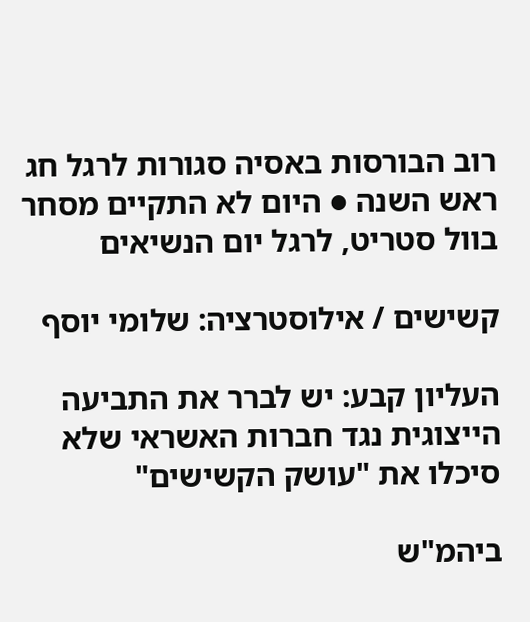רוב הבורסות באסיה סגורות לרגל חג ראש השנה ● היום לא התקיים מסחר בוול סטריט, לרגל יום הנשיאים

קשישים / אילוסטרציה: שלומי יוסף

העליון קבע: יש לברר את התביעה הייצוגית נגד חברות האשראי שלא סיכלו את "עושק הקשישים"

ביהמ"ש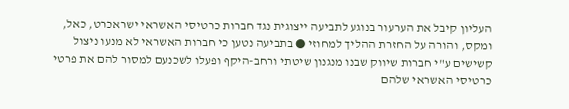העליון קיבל את הערעור בנוגע לתביעה ייצוגית נגד חברות כרטיסי האשראי ישראכרט, כאל, ומקס, והורה על החזרת ההליך למחוזי ● בתביעה נטען כי חברות האשראי לא מנעו ניצול קשישים ע"י חברות שיווק שבנו מנגנון שיטתי ורחב-היקף ופעלו לשכנעם למסור להם את פרטי כרטיסי האשראי שלהם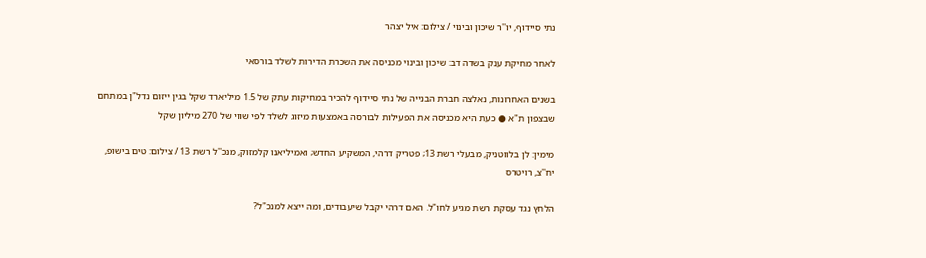נתי סיידוף, יו''ר שיכון ובינוי / צילום: איל יצהר

לאחר מחיקת ענק בשדה דב: שיכון ובינוי מכניסה את השכרת הדירות לשלד בורסאי

בשנים האחרונות, נאלצה חברת הבנייה של נתי סיידוף להכיר במחיקות עתק של 1.5 מיליארד שקל בגין ייזום נדל"ן במתחם שבצפון ת"א ● כעת היא מכניסה את הפעילות לבורסה באמצעות מיזוג לשלד לפי שווי של 270 מיליון שקל

מימין: לן בלווטניק, מבעלי רשת 13; פטריק דרהי, המשקיע החדש; ואמיליאנו קלמזוק, מנכ''ל רשת 13 / צילום: טים בישופ, יח''צ, רויטרס

הלחץ נגד עסקת רשת מגיע לחו"ל. האם דרהי יקבל שיעבודים, ומה ייצא למנכ"ל?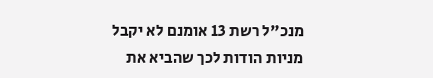מנכ"ל רשת 13 אומנם לא יקבל מניות הודות לכך שהביא את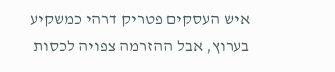איש העסקים פטריק דרהי כמשקיע בערוץ, אבל ההזרמה צפויה לכסות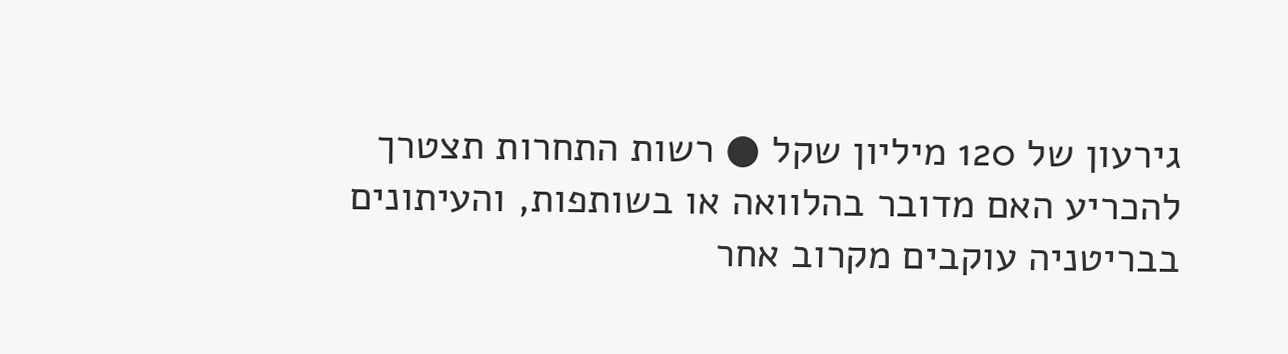גירעון של 120 מיליון שקל ● רשות התחרות תצטרך להכריע האם מדובר בהלוואה או בשותפות, והעיתונים בבריטניה עוקבים מקרוב אחר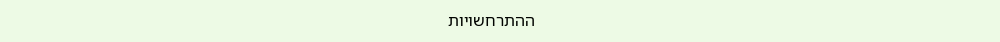ההתרחשויות